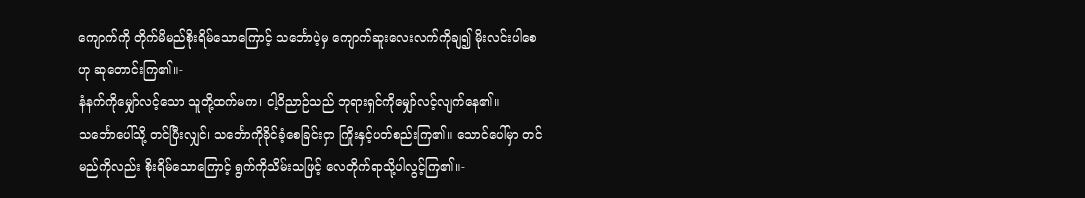ကျောက်ကို တိုက်မိမည်စိုးရိမ်သောကြောင့် သင်္ဘောပဲ့မှ ကျောက်ဆူးလေးလက်ကိုချ၍ မိုးလင်းပါစေဟု ဆုတောင်းကြ၏။-
နံနက်ကိုမျှော်လင့်သော သူတို့ထက်မက၊ ငါ့ဝိညာဉ်သည် ဘုရားရှင်ကိုမျှော်လင့်လျက်နေ၏။
သင်္ဘောပေါ်သို့ တင်ပြီးလျှင်၊ သင်္ဘောကိုခိုင်ခံ့စေခြင်းငှာ ကြိုးနှင့်ပတ်စည်းကြ၏။ သောင်ပေါ်မှာ တင်မည်ကိုလည်း စိုးရိမ်သောကြောင့် ရွက်ကိုသိမ်းသဖြင့် လေတိုက်ရာသို့ပါလွင့်ကြ၏။-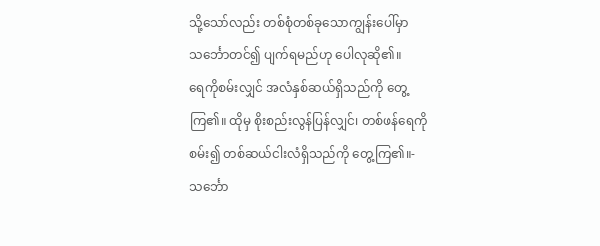သို့သော်လည်း တစ်စုံတစ်ခုသောကျွန်းပေါ်မှာ သင်္ဘောတင်၍ ပျက်ရမည်ဟု ပေါလုဆို၏။
ရေကိုစမ်းလျှင် အလံနှစ်ဆယ်ရှိသည်ကို တွေ့ကြ၏။ ထိုမှ စိုးစည်းလွန်ပြန်လျှင်၊ တစ်ဖန်ရေကိုစမ်း၍ တစ်ဆယ်ငါးလံရှိသည်ကို တွေ့ကြ၏။-
သင်္ဘော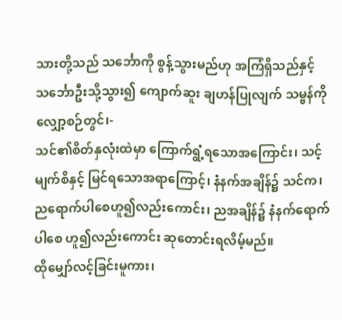သားတို့သည် သင်္ဘောကို စွန့်သွားမည်ဟု အကြံရှိသည်နှင့် သင်္ဘောဦးသို့သွား၍ ကျောက်ဆူး ချဟန်ပြုလျက် သမ္ဗန်ကိုလျှော့စဉ်တွင်၊-
သင်၏စိတ်နှလုံးထဲမှာ ကြောက်ရွံ့ရသောအကြောင်း၊ သင့်မျက်စိနှင့် မြင်ရသောအရာကြောင့်၊ နံနက်အချိန်၌ သင်က၊ ညရောက်ပါစေဟူ၍လည်းကောင်း၊ ညအချိန်၌ နံနက်ရောက်ပါစေ ဟူ၍လည်းကောင်း ဆုတောင်းရလိမ့်မည်။
ထိုမျှော်လင့်ခြင်းမူကား၊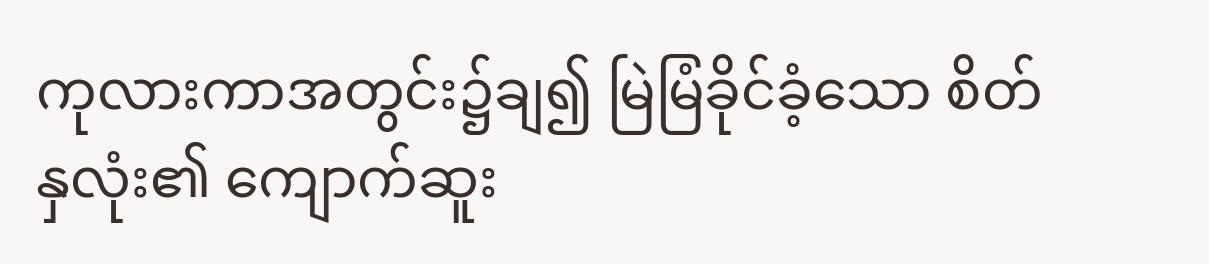ကုလားကာအတွင်း၌ချ၍ မြဲမြံခိုင်ခံ့သော စိတ်နှလုံး၏ ကျောက်ဆူး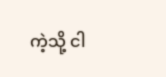ကဲ့သို့ ငါ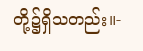တို့၌ရှိသတည်း။-